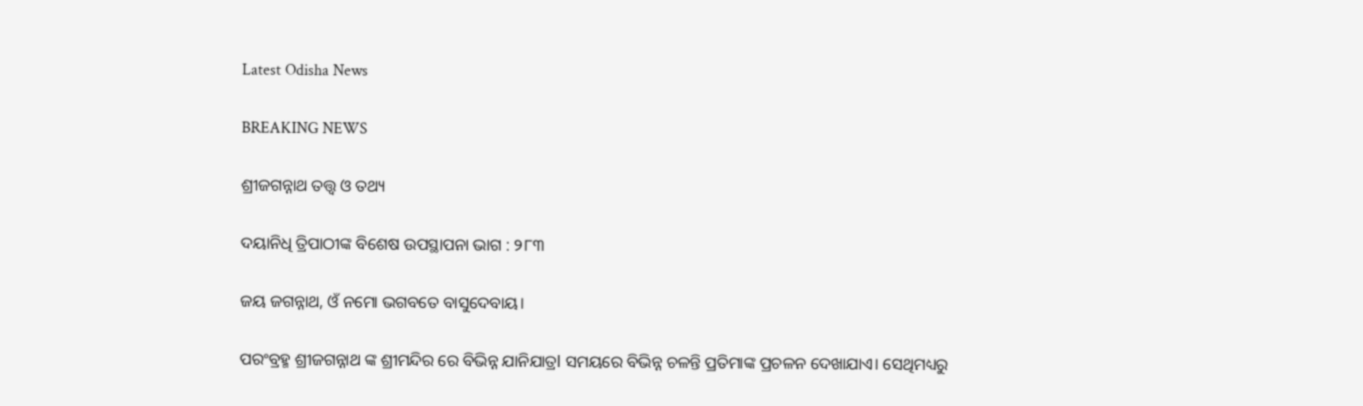Latest Odisha News

BREAKING NEWS

ଶ୍ରୀଜଗନ୍ନାଥ ତତ୍ତ୍ୱ ଓ ତଥ୍ୟ

ଦୟାନିଧି ତ୍ରିପାଠୀଙ୍କ ବିଶେଷ ଉପସ୍ଥାପନା ଭାଗ : ୨୮୩

ଜୟ ଜଗନ୍ନାଥ, ଓଁ ନମୋ ଭଗବତେ ବାସୁଦେବାୟ।

ପରଂବ୍ରହ୍ମ ଶ୍ରୀଜଗନ୍ନାଥ ଙ୍କ ଶ୍ରୀମନ୍ଦିର ରେ ବିଭିନ୍ନ ଯାନିଯାତ୍ରl ସମୟରେ ବିଭିନ୍ନ ଚଳନ୍ତି ପ୍ରତିମାଙ୍କ ପ୍ରଚଳନ ଦେଖାଯାଏ। ସେଥିମଧ୍ୟରୁ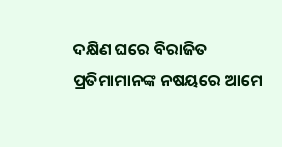ଦକ୍ଷିଣ ଘରେ ବିରାଜିତ ପ୍ରତିମାମାନଙ୍କ ନଷୟରେ ଆମେ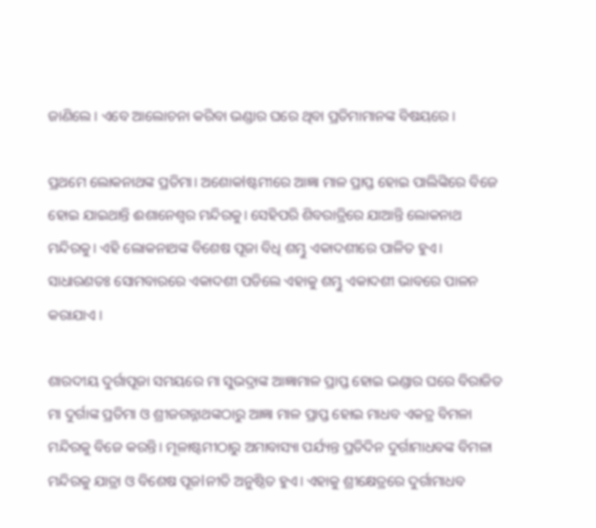ଜାଣିଲେ। ଏବେ ଆଲୋଚନା କରିବା ଭଣ୍ଡାର ଘରେ ଥିବା ପ୍ରତିମାମାନଙ୍କ ବିଷୟରେ।

ପ୍ରଥମେ ଲୋକନାଥଙ୍କ ପ୍ରତିମା। ଅଶୋକlଷ୍ଟମୀରେ ଆଜ୍ଞା ମାଳ ପ୍ରାପ୍ତ ହୋଇ ପାଲିଙ୍କିରେ ବିଜେ ହୋଇ ଯାଇଥାନ୍ତି ଈଶାନେଶ୍ବର ମନ୍ଦିରକୁ। ସେହିପରି ଶିବରାତ୍ରିରେ ଯାଆନ୍ତି ଲୋକନାଥ ମନ୍ଦିରକୁ। ଏହି ଲୋକନାଥଙ୍କ ବିଶେଷ ପୂଜା ବିଧି ଶମ୍ଭୁ ଏକାଦଶୀରେ ପାଳିତ ହୁଏ। ସାଧାରଣତଃ ସୋମବାରରେ ଏକାଦଶୀ ପଡିଲେ ଏହାକୁ ଶମ୍ଭୁ ଏକାଦଶୀ ଭାବରେ ପାଳନ କରାଯାଏ ।

ଶାରଦୀୟ ଦୁର୍ଗାପୂଜା ସମୟରେ ମା ସୁଭଦ୍ରାଙ୍କ ଆଜ୍ଞାମାଳ ପ୍ରାପ୍ତ ହୋଇ ଭଣ୍ଡାର ଘରେ ବିରାଜିତ ମା ଦୁର୍ଗାଙ୍କ ପ୍ରତିମା ଓ ଶ୍ରୀଜଗନ୍ନାଥଙ୍କଠାରୁ ଆଜ୍ଞା ମାଳ ପ୍ରାପ୍ତ ହୋଇ ମାଧବ ଏକତ୍ର ବିମଳା ମନ୍ଦିରକୁ ବିଜେ କରନ୍ତି। ମୂଳାଷ୍ଟମୀଠାରୁ ଅମାବାସ୍ୟା ପର୍ଯ୍ୟନ୍ତ ପ୍ରତିଦିନ ଦୁର୍ଗାମାଧବଙ୍କ ବିମଳା ମନ୍ଦିରକୁ ଯାତ୍ରା ଓ ବିଶେଷ ପୂଜlନୀତି ଅନୁଷ୍ଠିତ ହୁଏ। ଏହାକୁ ଶ୍ରୀକ୍ଷେତ୍ରରେ ଦୁର୍ଗାମାଧବ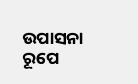ଉପାସନା ରୂପେ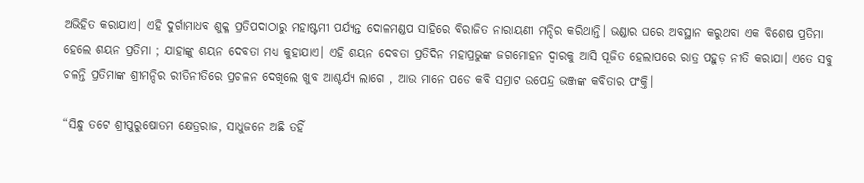ଅଭିହିତ କରାଯାଏ। ଏହି ଦୁର୍ଗାମାଧବ ଶୁକ୍ଳ ପ୍ରତିପଦାଠାରୁ ମହାଷ୍ଟମୀ ପର୍ଯ୍ୟନ୍ତ ଦୋଳମଣ୍ଡପ ସାହିରେ ବିରାଜିତ ନାରାୟଣୀ ମନ୍ଦିର କରିଥାନ୍ତି। ଭଣ୍ଡାର ଘରେ ଅବସ୍ଥାନ କରୁଥବା ଏକ ବିଶେଷ ପ୍ରତିମା ହେଲେ ଶୟନ ପ୍ରତିମା ; ଯାହାଙ୍କୁ ଶୟନ ଦେବତା ମଧ୍ୟ କୁହାଯାଏ। ଏହି ଶୟନ ଦେବତା ପ୍ରତିଦିନ ମହାପ୍ରଭୁଙ୍କ ଜଗମୋହନ ଦ୍ୱାରକୁ ଆସି ପୂଜିତ ହେଲାପରେ ରାତ୍ର ପହୁଡ଼ ନୀତି କରାଯା। ଏତେ ସବୁ ଚଳନ୍ତି ପ୍ରତିମାଙ୍କ ଶ୍ରୀମନ୍ଦିର ରୀତିନୀତିରେ ପ୍ରଚଳନ ଦେଖିଲେ ଖୁବ ଆଶ୍ଚର୍ଯ୍ୟ ଲାଗେ , ଆଉ ମାନେ ପଡେ କବି ସମ୍ରାଟ ଉପେନ୍ଦ୍ର ଭଞ୍ଜଙ୍କ କବିତାର ପଂକ୍ତି।

“ସିନ୍ଧୁ ତଟେ ଶ୍ରୀପୁରୁଷୋତମ କ୍ଷେତ୍ରରାଜ, ସାଧୁଜନେ ଅଛି ତହିଁ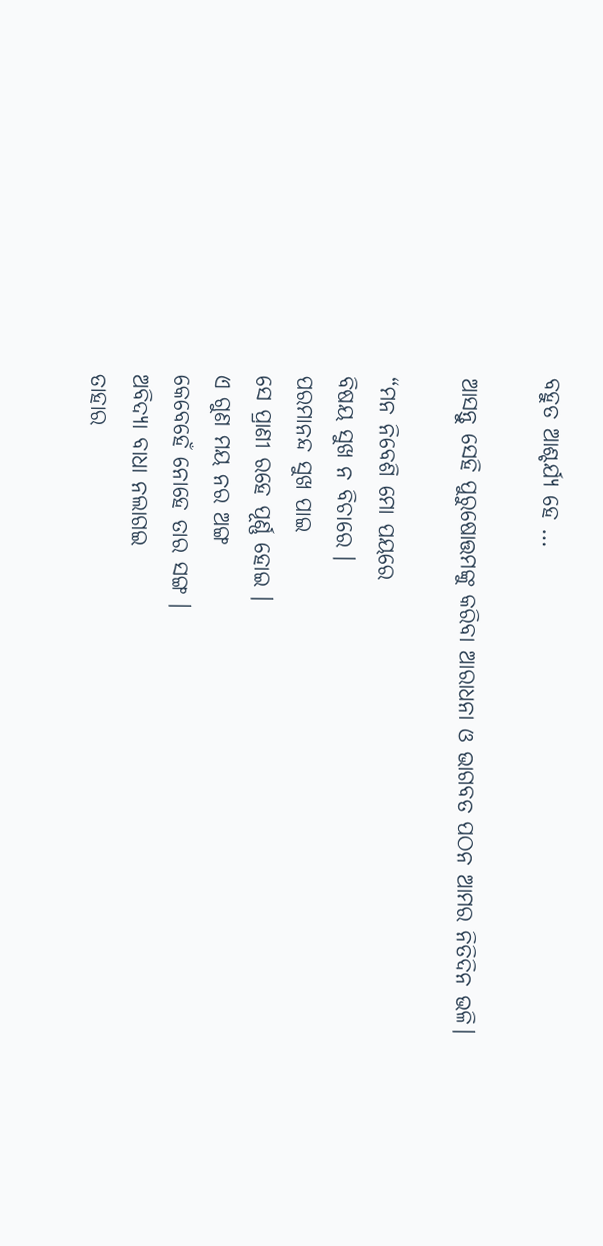ବହୁତ ଆଶ୍ଚର୍ଯ୍ୟ ହେ …

ଆସନ୍ତୁ ସେହି ପୁରୁଷୋତ୍ତମଙ୍କୁ କରିବା ଆରାଧନା ଓ ଭାଗବତ ପଠନ ଆମର ନିତିଦିନ ଭଳି।

“ମନ ନିବେଶି ମୋ ପୟରେ
ବିଷୟ ସୁଖ ନ ବିଚାରେ ।
ପରମାନନ୍ଦ ସୁଖ ପାଇ
ସେ ପ୍ରାଣୀ ରହେ ପୂର୍ଣ୍ଣ ହୋଇ ।
ଏ ଗୁଣ ମୟ ନର ଅଙ୍ଗ
କେବେହେଁ ନୋହେ ତାର ସଙ୍ଗ ।
ଅବିଦ୍ୟା ବାଧା ନଲାଗଇ
ତାହାର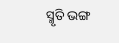ସ୍ମୃତି ଭଙ୍ଗ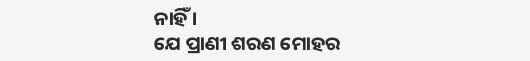ନାହିଁ ।
ଯେ ପ୍ରାଣୀ ଶରଣ ମୋହର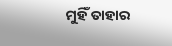ମୁହିଁ ତାହାର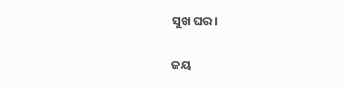ସୁଖ ଘର।

ଜୟ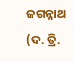ଜଗନ୍ନାଥ (ଦ. ତ୍ରି.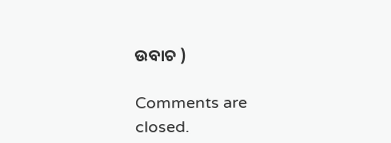ଉବାଚ )

Comments are closed.